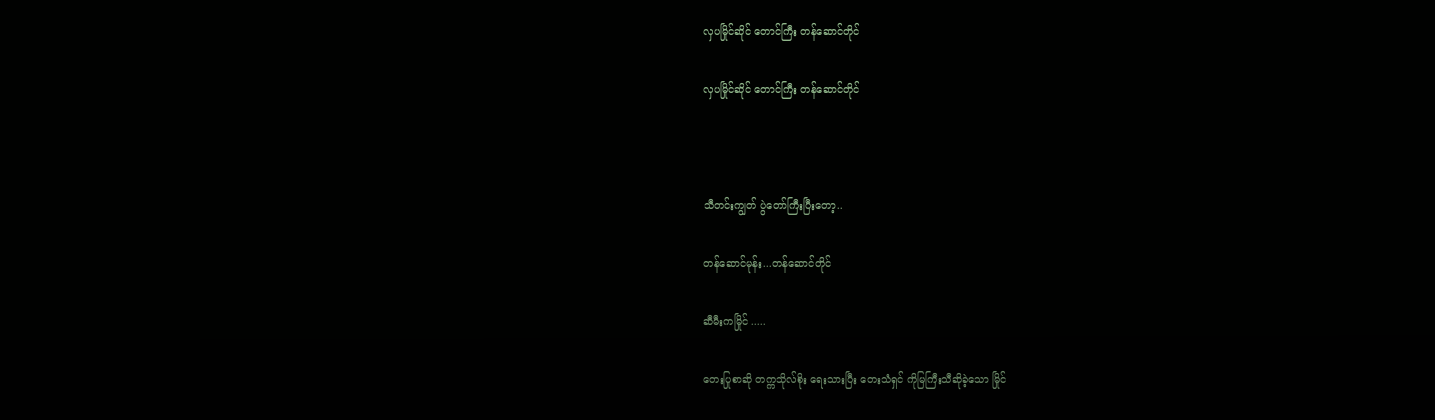လှပမြိုင်ဆိုင် တောင်ကြီး တန်ဆောင်တိုင်

လှပမြိုင်ဆိုင် တောင်ကြီး တန်ဆောင်တိုင်



သီတင်းကျွတ် ပွဲတော်ကြီးပြီးတော့..

တန်ဆောင်မုန်း...တန်ဆောင်တိုင်

ဆီမီးကမြိုင် .....

တေးပြုစာဆို တက္ကသိုလ်စိုး ရေးသားပြီး တေးသံရှင် ကိုမြကြီးသီဆိုခဲ့သော မြိုင်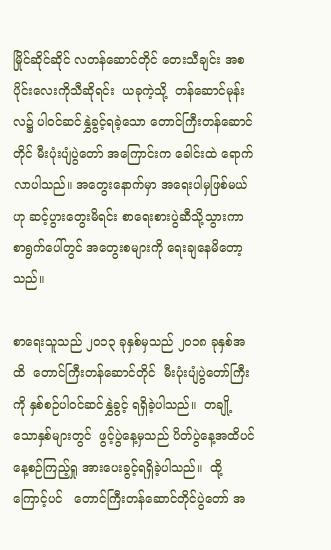မြိုင်ဆိုင်ဆိုင် လတန်ဆောင်တိုင် တေးသီချင်း အစပိုင်းလေးကိုသီဆိုရင်း  ယခုကဲ့သို့  တန်ဆောင်မုန်းလ၌ ပါဝင်ဆင်နွှဲခွင့်ရခဲ့သော တောင်ကြီးတန်ဆောင်တိုင် မီးပုံးပျံပွဲတော် အကြောင်းက ခေါင်းထဲ ရောက်လာပါသည်။ အတွေးနောက်မှာ အရေးပါမှဖြစ်မယ်ဟု ဆင့်ပွားတွေးမိရင်း စာရေးစားပွဲဆီသို့သွားကာ စာရွက်ပေါ်တွင် အတွေးစများကို ရေးချနေမိတော့သည်။

စာရေးသူသည် ၂၀၁၃ ခုနှစ်မှသည် ၂၀၁၈ ခုနှစ်အထိ  တောင်ကြီးတန်ဆောင်တိုင်  မီးပုံးပျံပွဲတော်ကြီးကို နှစ်စဉ်ပါဝင်ဆင်နွှဲခွင့် ရရှိခဲ့ပါသည်။  တချို့သောနှစ်များတွင်  ဖွင့်ပွဲနေ့မှသည် ပိတ်ပွဲနေ့အထိပင် နေ့စဉ်ကြည့်ရှု အားပေးခွင့်ရရှိခဲ့ပါသည်။  ထို့ကြောင့်ပင်   တောင်ကြီးတန်ဆောင်တိုင်ပွဲတော် အ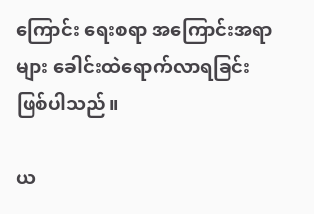ကြောင်း ရေးစရာ အကြောင်းအရာများ ခေါင်းထဲရောက်လာရခြင်းဖြစ်ပါသည်။

ယ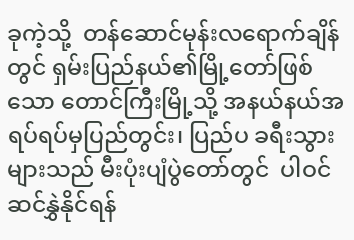ခုကဲ့သို့  တန်ဆောင်မုန်းလရောက်ချိန်တွင် ရှမ်းပြည်နယ်၏မြို့တော်ဖြစ်သော တောင်ကြီးမြို့သို့ အနယ်နယ်အရပ်ရပ်မှပြည်တွင်း၊ ပြည်ပ ခရီးသွားများသည် မီးပုံးပျံပွဲတော်တွင်  ပါဝင်ဆင်နွှဲနိုင်ရန်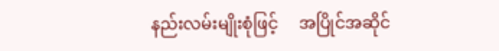နည်းလမ်းမျိုးစုံဖြင့်     အပြိုင်အဆိုင်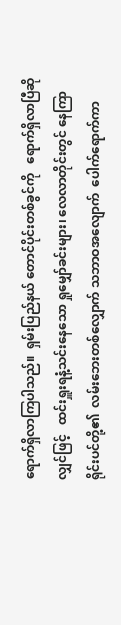ရောက်ရှိလာကြပါသည်။  ရှမ်းပြည်နယ် တောင်ပိုင်းတစ်ခွင်ကို   ရောက်ရှိလာပြီဆိုလျှင်ဖြင့်   ထင်းရှူးရနံ့သင်းနေသော ရှုမျှော်ခင်းများ၊ လေလာတိုင်းတွင် နေကြာရိုင်းပင်တို့၏  လမ်းဘေးတစ်လျှောက် သဘာဝအလျောက်  ပေါက်ရောက်ကာ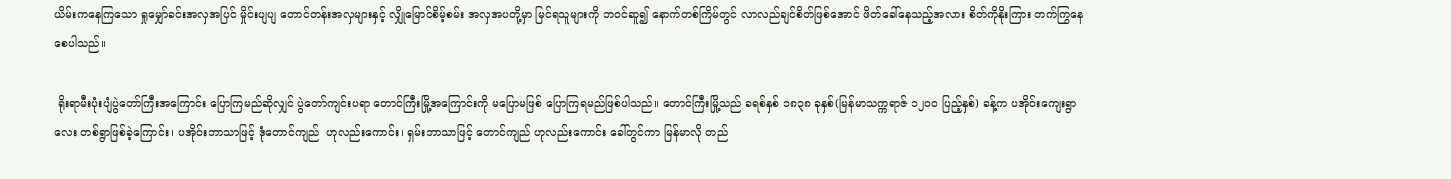ယိမ်းကနေကြသော ရှုမျှော်ခင်းအလှအပြင် မှိုင်းပျပျ တောင်တန်းအလှများနှင့် လျှိုမြောင်စိမ့်စမ်း အလှအပတို့မှာ မြင်ရသူများကို ဘဝင်ဆူ၍ နောက်တစ်ကြိမ်တွင် လာလည်ချင်စိတ်ဖြစ်အောင် ဖိတ်ခေါ်နေသည့်အလား စိတ်ကိုနိုးကြား တက်ကြွနေစေပါသည်။

 ရိုးရာမီးပုံးပျံပွဲတော်ကြီးအကြောင်း ပြောကြမည်ဆိုလျှင် ပွဲတော်ကျင်းပရာ တောင်ကြီးမြို့အကြောင်းကို မပြောမဖြစ် ပြောကြရမည်ဖြစ်ပါသည်။ တောင်ကြီးမြို့သည် ခရစ်နှစ် ၁၈၃၈ ခုနှစ်(မြန်မာသက္ကရာဇ် ၁၂၀၀ ပြည့်နှစ်) ခန့်က ပအိုဝ်းကျေးရွာလေး တစ်ရွာဖြစ်ခဲ့ကြောင်း၊ ပအိုဝ်းဘာသာဖြင့် ဒုံတောင်ကျည်  ဟုလည်းကောင်း၊ ရှမ်းဘာသာဖြင့် တောင်ကျည် ဟုလည်းကောင်း ခေါ်တွင်ကာ မြန်မာလို တည်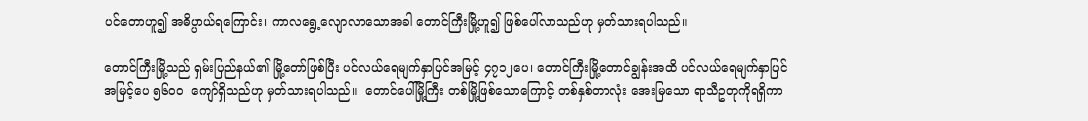ပင်တောဟူ၍ အဓိပ္ပာယ်ရကြောင်း၊ ကာလရွေ့လျောလာသောအခါ တောင်ကြီးမြို့ဟူ၍ ဖြစ်ပေါ်လာသည်ဟု မှတ်သားရပါသည်။

တောင်ကြီးမြို့သည် ရှမ်းပြည်နယ်၏ မြို့တော်ဖြစ်ပြီး ပင်လယ်ရေမျက်နှာပြင်အမြင့် ၄၇၁၂ပေ၊ တောင်ကြီးမြို့တောင်ချွန်းအထိ ပင်လယ်ရေမျက်နှာပြင် အမြင့်ပေ ၅၆၀၀  ကျော်ရှိသည်ဟု မှတ်သားရပါသည်။  တောင်ပေါ်မြို့ကြီး တစ်မြို့ဖြစ်သောကြောင့် တစ်နှစ်တာလုံး အေးမြသော ရာသီဥတုကိုရရှိကာ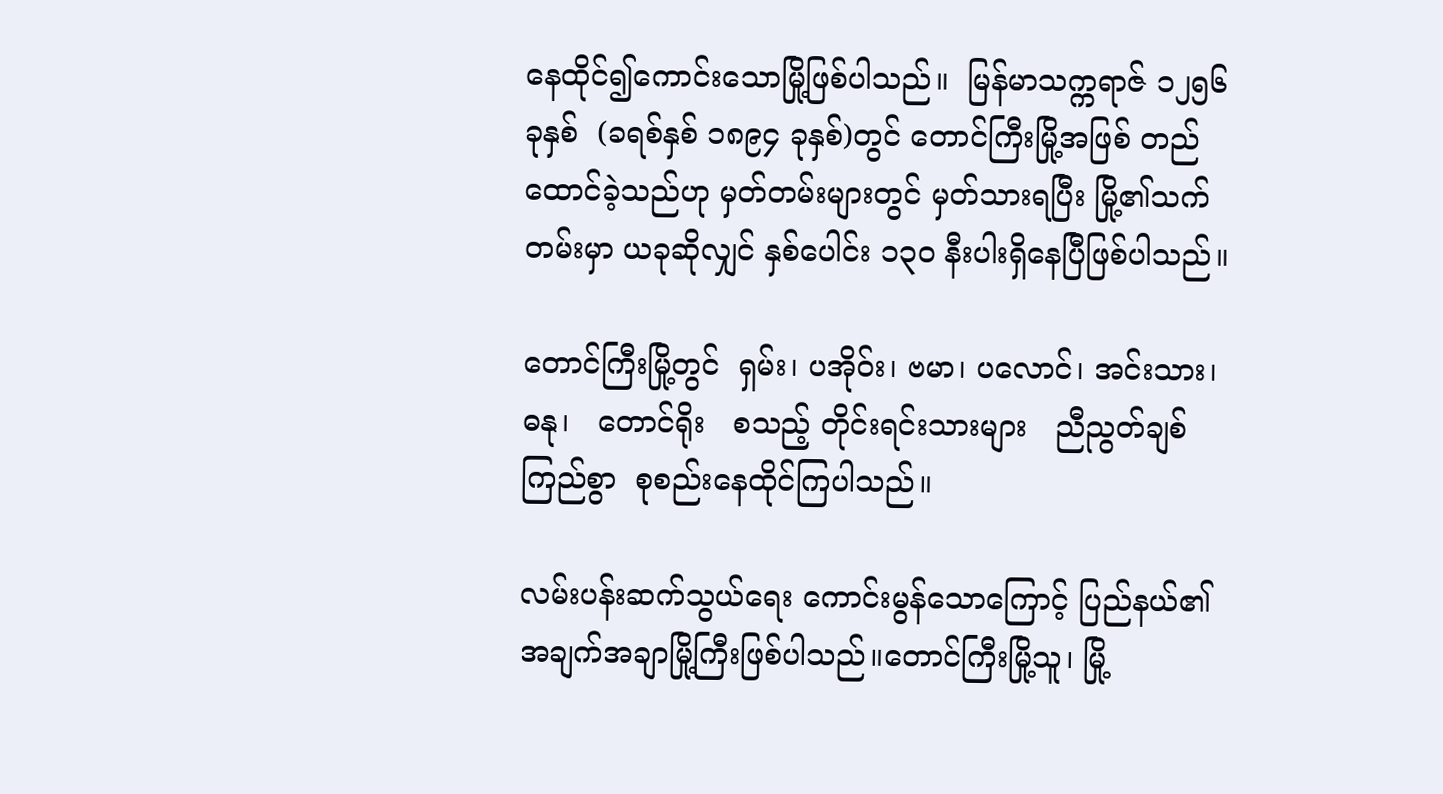နေထိုင်၍ကောင်းသောမြို့ဖြစ်ပါသည်။  မြန်မာသက္ကရာဇ် ၁၂၅၆ ခုနှစ်  (ခရစ်နှစ် ၁၈၉၄ ခုနှစ်)တွင် တောင်ကြီးမြို့အဖြစ် တည်ထောင်ခဲ့သည်ဟု မှတ်တမ်းများတွင် မှတ်သားရပြီး မြို့၏သက်တမ်းမှာ ယခုဆိုလျှင် နှစ်ပေါင်း ၁၃၀ နီးပါးရှိနေပြီဖြစ်ပါသည်။

တောင်ကြီးမြို့တွင်  ရှမ်း၊ ပအိုဝ်း၊ ဗမာ၊ ပလောင်၊ အင်းသား၊    ဓနု၊   တောင်ရိုး   စသည့် တိုင်းရင်းသားများ   ညီညွတ်ချစ်ကြည်စွာ  စုစည်းနေထိုင်ကြပါသည်။

လမ်းပန်းဆက်သွယ်ရေး ကောင်းမွန်သောကြောင့် ပြည်နယ်၏ အချက်အချာမြို့ကြီးဖြစ်ပါသည်။တောင်ကြီးမြို့သူ၊ မြို့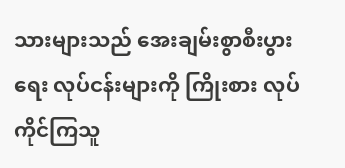သားများသည် အေးချမ်းစွာစီးပွားရေး လုပ်ငန်းများကို ကြိုးစား လုပ်ကိုင်ကြသူ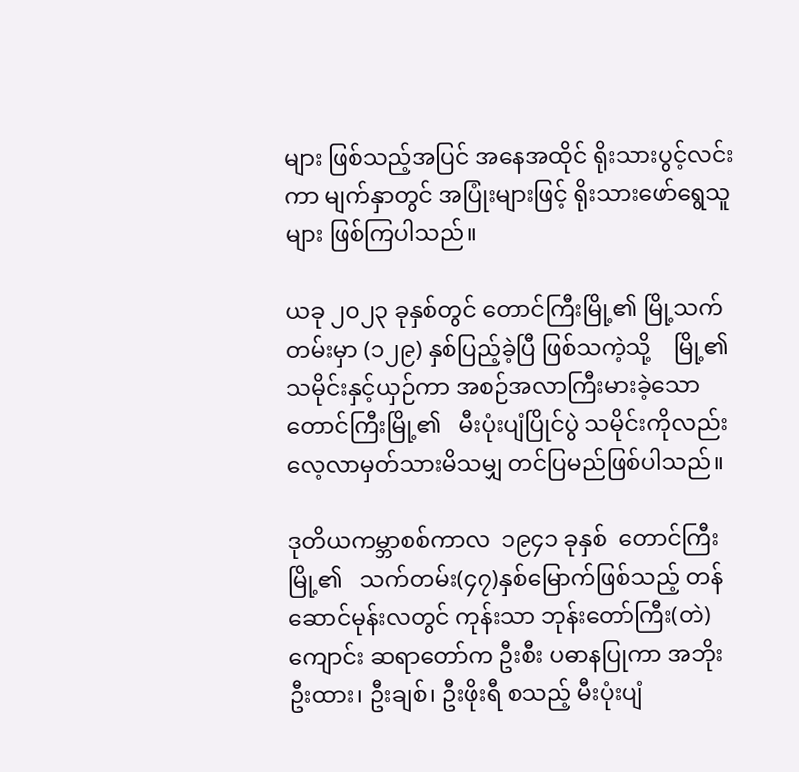များ ဖြစ်သည့်အပြင် အနေအထိုင် ရိုးသားပွင့်လင်းကာ မျက်နှာတွင် အပြုံးများဖြင့် ရိုးသားဖော်ရွေသူများ ဖြစ်ကြပါသည်။

ယခု ၂၀၂၃ ခုနှစ်တွင် တောင်ကြီးမြို့၏ မြို့သက်တမ်းမှာ (၁၂၉) နှစ်ပြည့်ခဲ့ပြီ ဖြစ်သကဲ့သို့    မြို့၏သမိုင်းနှင့်ယှဉ်ကာ အစဉ်အလာကြီးမားခဲ့သော တောင်ကြီးမြို့၏   မီးပုံးပျံပြိုင်ပွဲ သမိုင်းကိုလည်း လေ့လာမှတ်သားမိသမျှ တင်ပြမည်ဖြစ်ပါသည်။

ဒုတိယကမ္ဘာစစ်ကာလ  ၁၉၄၁ ခုနှစ်  တောင်ကြီးမြို့၏   သက်တမ်း(၄၇)နှစ်မြောက်ဖြစ်သည့် တန်ဆောင်မုန်းလတွင် ကုန်းသာ ဘုန်းတော်ကြီး(တဲ)ကျောင်း ဆရာတော်က ဦးစီး ပဓာနပြုကာ အဘိုး ဦးထား၊ ဦးချစ်၊ ဦးဖိုးရီ စသည့် မီးပုံးပျံ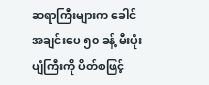ဆရာကြီးများက ခေါင်အချင်းပေ ၅၀ ခန့် မီးပုံးပျံကြီးကို ပိတ်စဖြင့်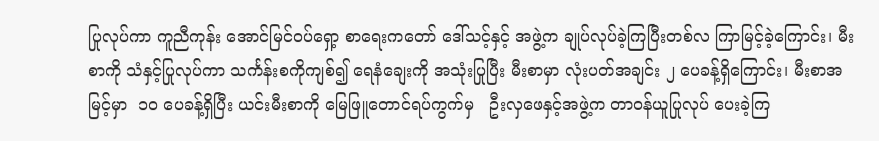ပြုလုပ်ကာ ကူညီကုန်း အောင်မြင်ဝပ်ရှော့ စာရေးကတော် ဒေါ်သင့်နှင့် အဖွဲ့က ချုပ်လုပ်ခဲ့ကြပြီးတစ်လ ကြာမြင့်ခဲ့ကြောင်း၊ မီးစာကို သံနှင့်ပြုလုပ်ကာ သင်္ကန်းစကိုကျစ်၍ ရေနံချေးကို အသုံးပြုပြီး မီးစာမှာ လုံးပတ်အချင်း ၂ ပေခန့်ရှိကြောင်း၊ မီးစာအမြင့်မှာ  ၁၀ ပေခန့်ရှိပြီး ယင်းမီးစာကို မြေဖြူတောင်ရပ်ကွက်မှ   ဦးလှဖေနှင့်အဖွဲ့က တာဝန်ယူပြုလုပ် ပေးခဲ့ကြ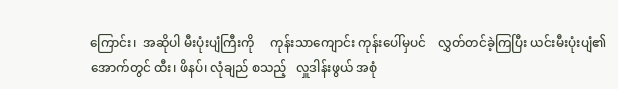ကြောင်း၊  အဆိုပါ မီးပုံးပျံကြီးကို     ကုန်းသာကျောင်း ကုန်းပေါ်မှပင်    လွှတ်တင်ခဲ့ကြပြီး ယင်းမီးပုံးပျံ၏ အောက်တွင် ထီး၊ ဖိနပ်၊ လုံချည် စသည့်   လှူဒါန်းဖွယ် အစုံ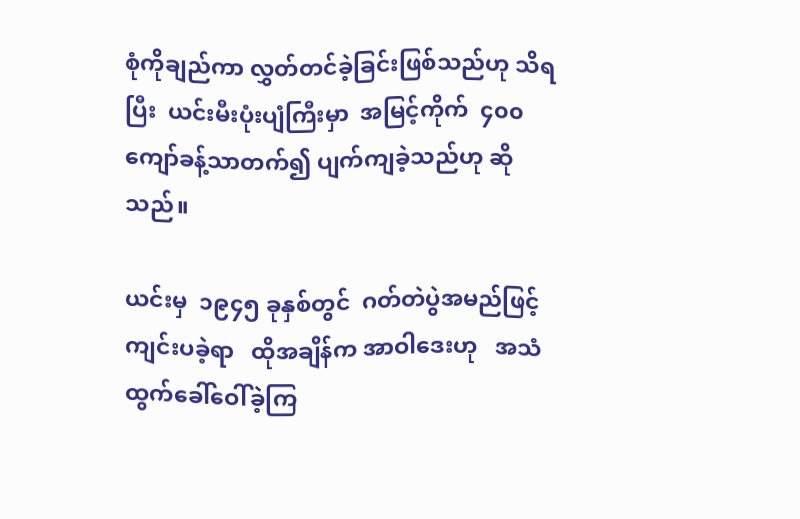စုံကိုချည်ကာ လွှတ်တင်ခဲ့ခြင်းဖြစ်သည်ဟု သိရပြီး  ယင်းမီးပုံးပျံကြီးမှာ  အမြင့်ကိုက်  ၄၀၀ ကျော်ခန့်သာတက်၍ ပျက်ကျခဲ့သည်ဟု ဆိုသည်။

ယင်းမှ  ၁၉၄၅ ခုနှစ်တွင်  ဂတ်တဲပွဲအမည်ဖြင့် ကျင်းပခဲ့ရာ   ထိုအချိန်က အာဝါဒေးဟု   အသံထွက်ခေါ်ဝေါ်ခဲ့ကြ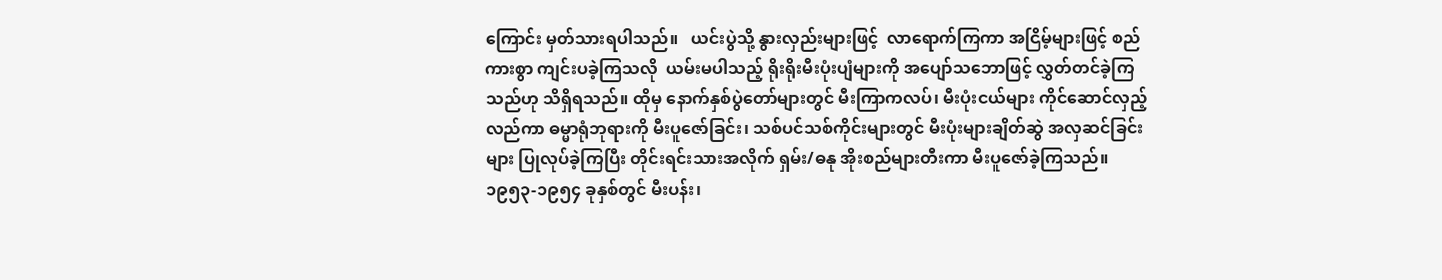ကြောင်း မှတ်သားရပါသည်။   ယင်းပွဲသို့ နွားလှည်းများဖြင့်  လာရောက်ကြကာ အငြိမ့်များဖြင့် စည်ကားစွာ ကျင်းပခဲ့ကြသလို  ယမ်းမပါသည့် ရိုးရိုးမီးပုံးပျံများကို အပျော်သဘောဖြင့် လွှတ်တင်ခဲ့ကြသည်ဟု သိရှိရသည်။ ထိုမှ နောက်နှစ်ပွဲတော်များတွင် မီးကြာကလပ်၊ မီးပုံးငယ်များ ကိုင်ဆောင်လှည့်လည်ကာ ဓမ္မာရုံဘုရားကို မီးပူဇော်ခြင်း၊ သစ်ပင်သစ်ကိုင်းများတွင် မီးပုံးများချိတ်ဆွဲ အလှဆင်ခြင်းများ ပြုလုပ်ခဲ့ကြပြီး တိုင်းရင်းသားအလိုက် ရှမ်း/ဓနု အိုးစည်များတီးကာ မီးပူဇော်ခဲ့ကြသည်။   ၁၉၅၃-၁၉၅၄ ခုနှစ်တွင် မီးပန်း၊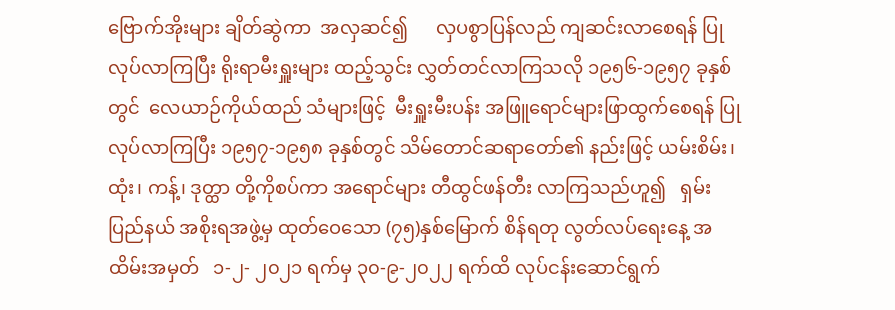ဗြောက်အိုးများ ချိတ်ဆွဲကာ  အလှဆင်၍      လှပစွာပြန်လည် ကျဆင်းလာစေရန် ပြုလုပ်လာကြပြီး ရိုးရာမီးရှူးများ ထည့်သွင်း လွှတ်တင်လာကြသလို ၁၉၅၆-၁၉၅၇ ခုနှစ်တွင်  လေယာဉ်ကိုယ်ထည် သံများဖြင့်  မီးရှူးမီးပန်း အဖြူရောင်များဖြာထွက်စေရန် ပြုလုပ်လာကြပြီး ၁၉၅၇-၁၉၅၈ ခုနှစ်တွင် သိမ်တောင်ဆရာတော်၏ နည်းဖြင့် ယမ်းစိမ်း၊ ထုံး၊ ကန့်၊ ဒုတ္ထာ တို့ကိုစပ်ကာ အရောင်များ တီထွင်ဖန်တီး လာကြသည်ဟူ၍   ရှမ်းပြည်နယ် အစိုးရအဖွဲ့မှ ထုတ်ဝေသော (၇၅)နှစ်မြောက် စိန်ရတု လွတ်လပ်ရေးနေ့ အထိမ်းအမှတ်   ၁-၂- ၂၀၂၁ ရက်မှ ၃၀-၉-၂၀၂၂ ရက်ထိ လုပ်ငန်းဆောင်ရွက်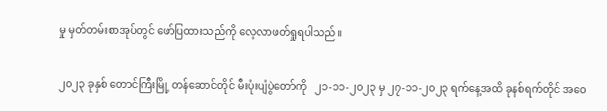မှု မှတ်တမ်းစာအုပ်တွင် ဖော်ပြထားသည်ကို လေ့လာဖတ်ရှုရပါသည်။

၂၀၂၃ ခုနှစ် တောင်ကြီးမြို့ တန်ဆောင်တိုင် မီးပုံးပျံပွဲတော်ကို   ၂၁-၁၁-၂၀၂၃ မှ ၂၇-၁၁-၂၀၂၃ ရက်နေ့အထိ ခုနစ်ရက်တိုင် အဝေ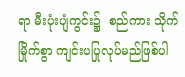ရာ မီးပုံးပျံကွင်း၌  စည်ကား သိုက်မြိုက်စွာ ကျင်းပပြုလုပ်မည်ဖြစ်ပါ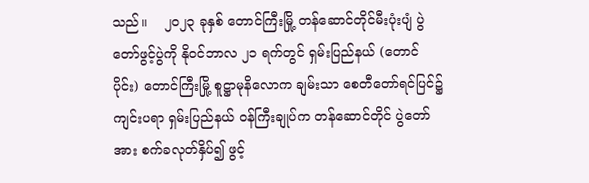သည်။    ၂၀၂၃ ခုနှစ် တောင်ကြီးမြို့ တန်ဆောင်တိုင်မီးပုံးပျံ ပွဲတော်ဖွင့်ပွဲကို နိုဝင်ဘာလ ၂၁ ရက်တွင် ရှမ်းပြည်နယ် (တောင်ပိုင်း) တောင်ကြီးမြို့ စူဋ္ဌာမုနိလောက ချမ်းသာ စေတီတော်ရင်ပြင်၌ ကျင်းပရာ ရှမ်းပြည်နယ် ဝန်ကြီးချုပ်က တန်ဆောင်တိုင် ပွဲတော်အား စက်ခလုတ်နှိပ်၍ ဖွင့်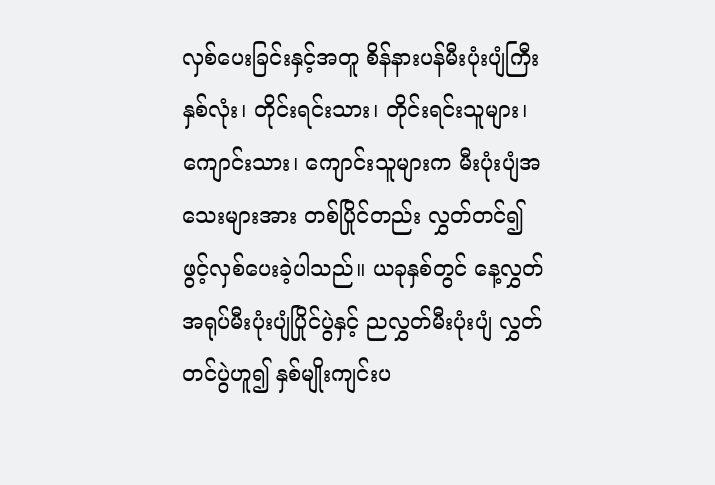လှစ်ပေးခြင်းနှင့်အတူ စိန်နားပန်မီးပုံးပျံကြီး နှစ်လုံး၊ တိုင်းရင်းသား၊ တိုင်းရင်းသူများ၊ ကျောင်းသား၊ ကျောင်းသူများက မီးပုံးပျံအသေးများအား တစ်ပြိုင်တည်း လွှတ်တင်၍ ဖွင့်လှစ်ပေးခဲ့ပါသည်။ ယခုနှစ်တွင် နေ့လွှတ်   အရုပ်မီးပုံးပျံပြိုင်ပွဲနှင့် ညလွှတ်မီးပုံးပျံ လွှတ်တင်ပွဲဟူ၍ နှစ်မျိုးကျင်းပ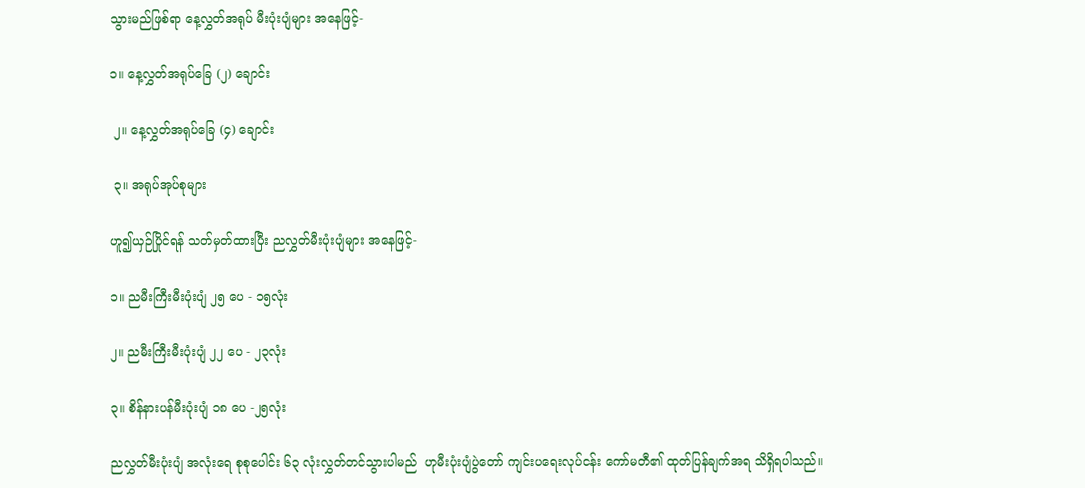သွားမည်ဖြစ်ရာ နေ့လွှတ်အရုပ် မီးပုံးပျံများ အနေဖြင့်-

၁။ နေ့လွှတ်အရုပ်ခြေ (၂) ချောင်း

 ၂။ နေ့လွှတ်အရုပ်ခြေ (၄) ချောင်း

 ၃။ အရုပ်အုပ်စုများ

ဟူ၍ယှဉ်ပြိုင်ရန် သတ်မှတ်ထားပြီး ညလွှတ်မီးပုံးပျံများ အနေဖြင့်-

၁။ ညမီးကြီးမီးပုံးပျံ ၂၅ ပေ - ၁၅လုံး

၂။ ညမီးကြီးမီးပုံးပျံ ၂၂ ပေ - ၂၃လုံး

၃။ စိန်နားပန်မီးပုံးပျံ ၁၈ ပေ -၂၅လုံး

ညလွှတ်မီးပုံးပျံ အလုံးရေ စုစုပေါင်း ၆၃ လုံးလွှတ်တင်သွားပါမည်  ဟုမီးပုံးပျံပွဲတော် ကျင်းပရေးလုပ်ငန်း ကော်မတီ၏ ထုတ်ပြန်ချက်အရ သိရှိရပါသည်။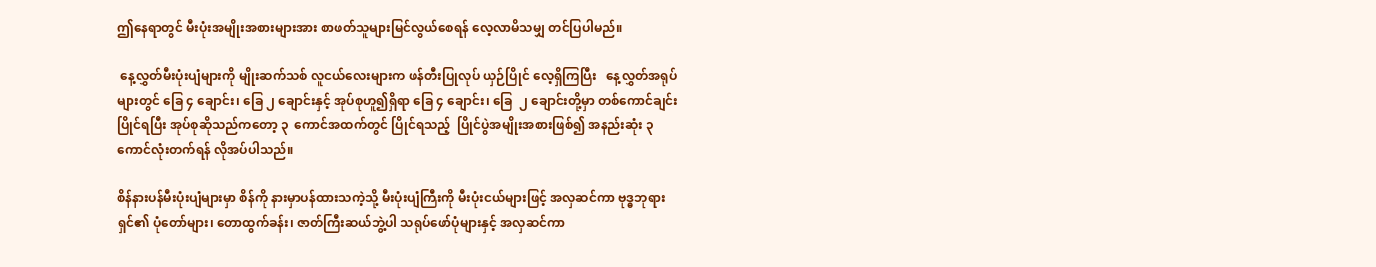ဤနေရာတွင် မီးပုံးအမျိုးအစားများအား စာဖတ်သူများမြင်လွယ်စေရန် လေ့လာမိသမျှ တင်ပြပါမည်။

 နေ့လွှတ်မီးပုံးပျံများကို မျိုးဆက်သစ် လူငယ်လေးများက ဖန်တီးပြုလုပ် ယှဉ်ပြိုင် လေ့ရှိကြပြီး   နေ့လွှတ်အရုပ်များတွင် ခြေ ၄ ချောင်း၊ ခြေ ၂ ချောင်းနှင့် အုပ်စုဟူ၍ရှိရာ ခြေ ၄ ချောင်း၊ ခြေ  ၂ ချောင်းတို့မှာ တစ်ကောင်ချင်းပြိုင်ရပြီး အုပ်စုဆိုသည်ကတော့ ၃  ကောင်အထက်တွင် ပြိုင်ရသည့်  ပြိုင်ပွဲအမျိုးအစားဖြစ်၍ အနည်းဆုံး ၃ ကောင်လုံးတက်ရန် လိုအပ်ပါသည်။

စိန်နားပန်မီးပုံးပျံများမှာ စိန်ကို နားမှာပန်ထားသကဲ့သို့ မီးပုံးပျံကြီးကို မီးပုံးငယ်များဖြင့် အလှဆင်ကာ ဗုဒ္ဓဘုရားရှင်၏ ပုံတော်များ၊ တောထွက်ခန်း၊ ဇာတ်ကြီးဆယ်ဘွဲ့ပါ သရုပ်ဖော်ပုံများနှင့် အလှဆင်ကာ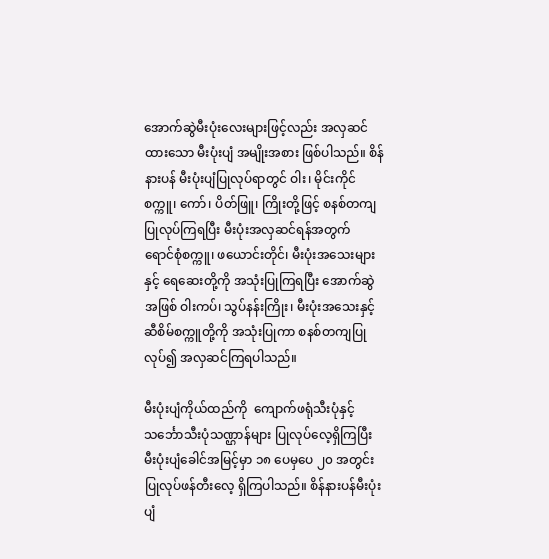အောက်ဆွဲမီးပုံးလေးများဖြင့်လည်း အလှဆင်ထားသော မီးပုံးပျံ အမျိုးအစား ဖြစ်ပါသည်။ စိန်နားပန် မီးပုံးပျံပြုလုပ်ရာတွင် ဝါး၊ မိုင်းကိုင်စက္ကူ၊ ကော်၊ ပိတ်ဖြူ၊ ကြိုးတို့ဖြင့် စနစ်တကျပြုလုပ်ကြရပြီး မီးပုံးအလှဆင်ရန်အတွက်  ရောင်စုံစက္ကူ၊ ဖယောင်းတိုင်၊ မီးပုံးအသေးများနှင့် ရေဆေးတို့ကို အသုံးပြုကြရပြီး အောက်ဆွဲအဖြစ် ဝါးကပ်၊ သွပ်နန်းကြိုး၊ မီးပုံးအသေးနှင့် ဆီစိမ်စက္ကူတို့ကို အသုံးပြုကာ စနစ်တကျပြုလုပ်၍ အလှဆင်ကြရပါသည်။

မီးပုံးပျံကိုယ်ထည်ကို  ကျောက်ဖရုံသီးပုံနှင့်     သင်္ဘောသီးပုံသဏ္ဌာန်များ ပြုလုပ်လေ့ရှိကြပြီး မီးပုံးပျံခေါင်အမြင့်မှာ ၁၈ ပေမှပေ ၂၀ အတွင်း ပြုလုပ်ဖန်တီးလေ့ ရှိကြပါသည်။ စိန်နားပန်မီးပုံးပျံ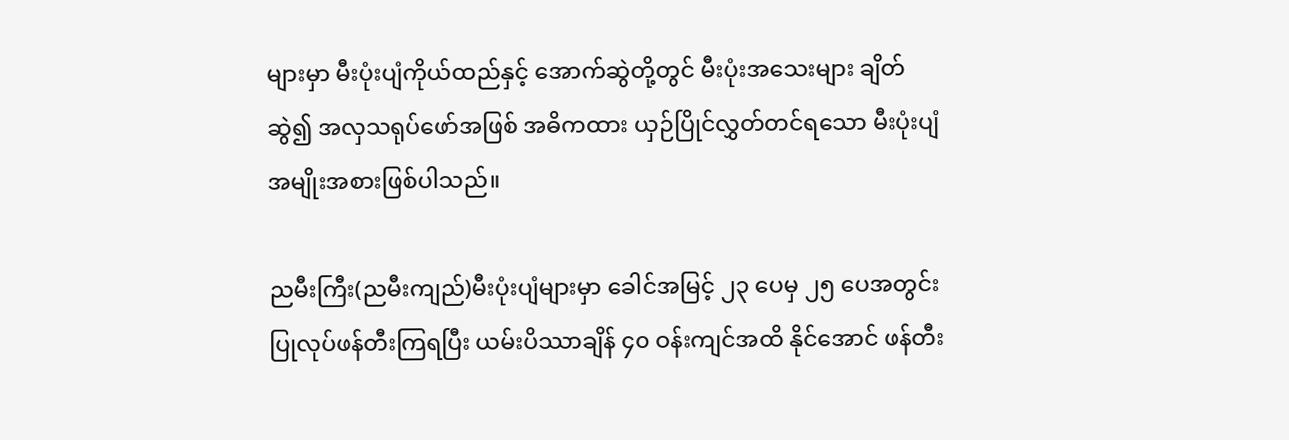များမှာ မီးပုံးပျံကိုယ်ထည်နှင့် အောက်ဆွဲတို့တွင် မီးပုံးအသေးများ ချိတ်ဆွဲ၍ အလှသရုပ်ဖော်အဖြစ် အဓိကထား ယှဉ်ပြိုင်လွှတ်တင်ရသော မီးပုံးပျံအမျိုးအစားဖြစ်ပါသည်။

ညမီးကြီး(ညမီးကျည်)မီးပုံးပျံများမှာ ခေါင်အမြင့် ၂၃ ပေမှ ၂၅ ပေအတွင်း ပြုလုပ်ဖန်တီးကြရပြီး ယမ်းပိဿာချိန် ၄၀ ဝန်းကျင်အထိ နိုင်အောင် ဖန်တီး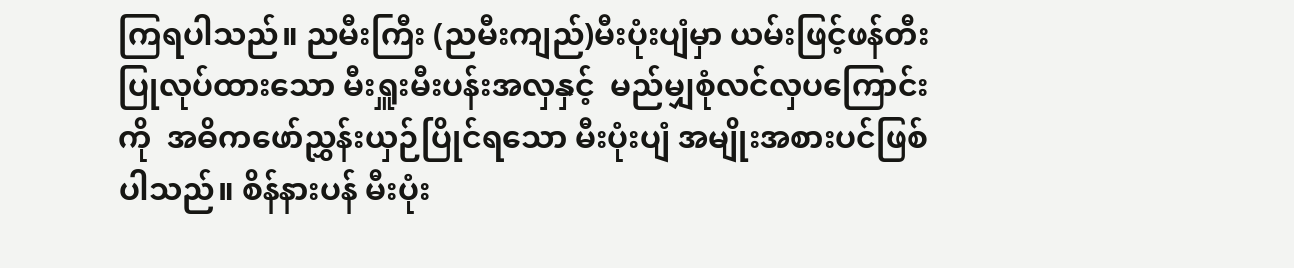ကြရပါသည်။ ညမီးကြီး (ညမီးကျည်)မီးပုံးပျံမှာ ယမ်းဖြင့်ဖန်တီးပြုလုပ်ထားသော မီးရှူးမီးပန်းအလှနှင့်  မည်မျှစုံလင်လှပကြောင်းကို  အဓိကဖော်ညွှန်းယှဉ်ပြိုင်ရသော မီးပုံးပျံ အမျိုးအစားပင်ဖြစ်ပါသည်။ စိန်နားပန် မီးပုံး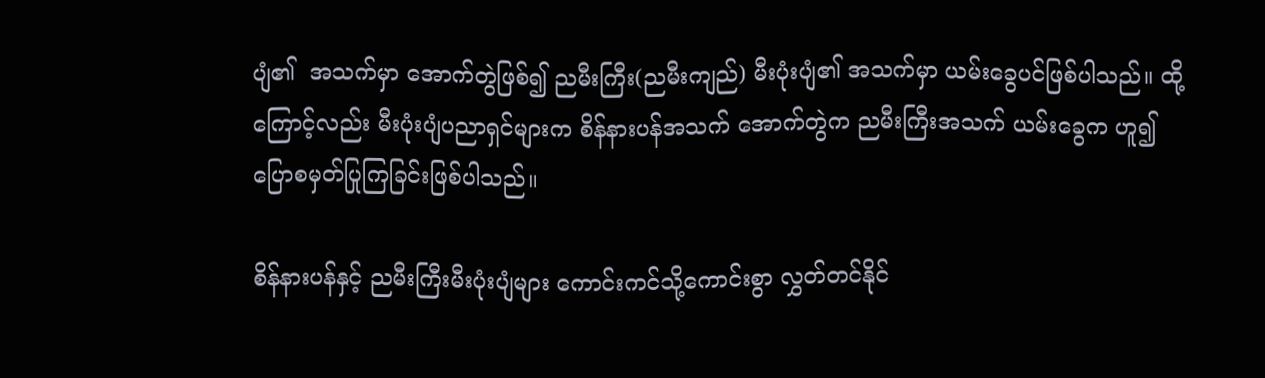ပျံ၏  အသက်မှာ အောက်တွဲဖြစ်၍ ညမီးကြီး(ညမီးကျည်) မီးပုံးပျံ၏ အသက်မှာ ယမ်းခွေပင်ဖြစ်ပါသည်။ ထို့ကြောင့်လည်း မီးပုံးပျံပညာရှင်များက စိန်နားပန်အသက် အောက်တွဲက ညမီးကြီးအသက် ယမ်းခွေက ဟူ၍ ပြောစမှတ်ပြုကြခြင်းဖြစ်ပါသည်။

စိန်နားပန်နှင့် ညမီးကြီးမီးပုံးပျံများ ကောင်းကင်သို့ကောင်းစွာ လွှတ်တင်နိုင်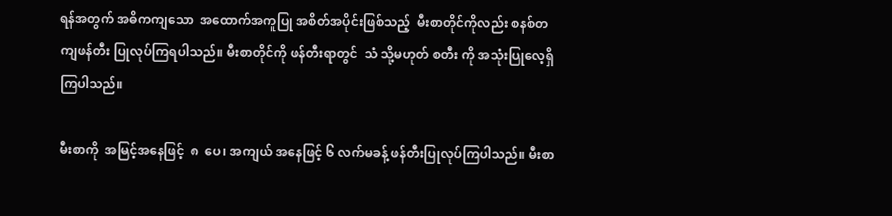ရန်အတွက် အဓိကကျသော  အထောက်အကူပြု အစိတ်အပိုင်းဖြစ်သည့်  မီးစာတိုင်ကိုလည်း စနစ်တကျဖန်တီး ပြုလုပ်ကြရပါသည်။ မီးစာတိုင်ကို ဖန်တီးရာတွင်  သံ သို့မဟုတ် စတီး ကို အသုံးပြုလေ့ရှိကြပါသည်။

မီးစာကို  အမြင့်အနေဖြင့်  ၈  ပေ၊ အကျယ် အနေဖြင့် ၆ လက်မခန့် ဖန်တီးပြုလုပ်ကြပါသည်။ မီးစာ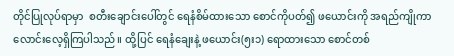တိုင်ပြုလုပ်ရာမှာ  စတီးချောင်းပေါ်တွင် ရေနံစိမ်ထားသော စောင်ကိုပတ်၍ ဖယောင်းကို အရည်ကျိုကာ လောင်းလေ့ရှိကြပါသည်။ ထို့ပြင် ရေနံချေးနဲ့ ဖယောင်း(၅း၁) ရောထားသော စောင်တစ်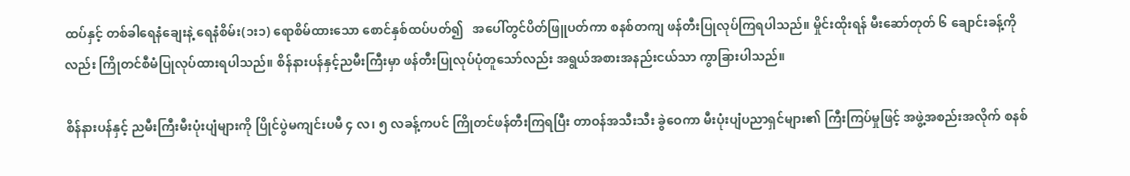ထပ်နှင့် တစ်ခါရေနံချေးနဲ့ ရေနံစိမ်း(၁း၁) ရောစိမ်ထားသော စောင်နှစ်ထပ်ပတ်၍   အပေါ်တွင်ပိတ်ဖြူပတ်ကာ စနစ်တကျ ဖန်တီးပြုလုပ်ကြရပါသည်။ မှိုင်းထိုးရန် မီးဆော်တုတ် ၆ ချောင်းခန့်ကိုလည်း ကြိုတင်စီမံပြုလုပ်ထားရပါသည်။ စိန်နားပန်နှင့်ညမီးကြီးမှာ ဖန်တီးပြုလုပ်ပုံတူသော်လည်း အရွယ်အစားအနည်းငယ်သာ ကွာခြားပါသည်။

စိန်နားပန်နှင့် ညမီးကြီးမီးပုံးပျံများကို ပြိုင်ပွဲမကျင်းပမီ ၄ လ၊ ၅ လခန့်ကပင် ကြိုတင်ဖန်တီးကြရပြီး တာဝန်အသီးသီး ခွဲဝေကာ မီးပုံးပျံပညာရှင်များ၏ ကြီးကြပ်မှုဖြင့် အဖွဲ့အစည်းအလိုက် စနစ်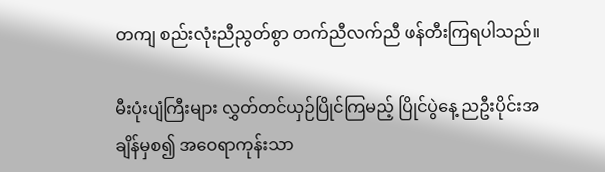တကျ စည်းလုံးညီညွတ်စွာ တက်ညီလက်ညီ ဖန်တီးကြရပါသည်။

မီးပုံးပျံကြီးများ လွှတ်တင်ယှဉ်ပြိုင်ကြမည့် ပြိုင်ပွဲနေ့ ညဦးပိုင်းအချိန်မှစ၍ အဝေရာကုန်းသာ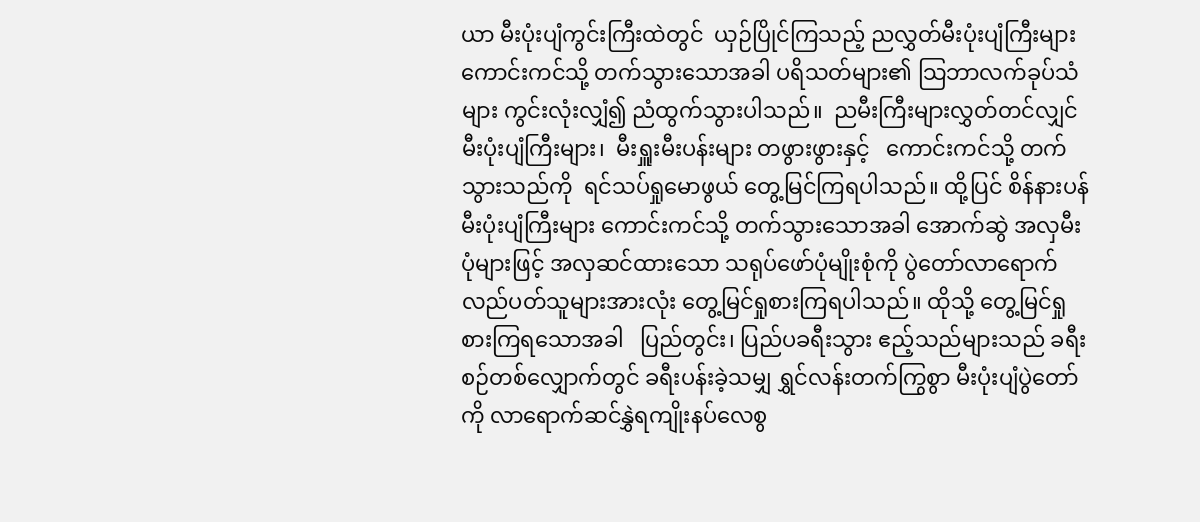ယာ မီးပုံးပျံကွင်းကြီးထဲတွင်  ယှဉ်ပြိုင်ကြသည့် ညလွှတ်မီးပုံးပျံကြီးများ ကောင်းကင်သို့ တက်သွားသောအခါ ပရိသတ်များ၏ သြဘာလက်ခုပ်သံများ ကွင်းလုံးလျှံ၍ ညံထွက်သွားပါသည်။  ညမီးကြီးများလွှတ်တင်လျှင်   မီးပုံးပျံကြီးများ၊  မီးရှူးမီးပန်းများ တဖွားဖွားနှင့်   ကောင်းကင်သို့ တက်သွားသည်ကို  ရင်သပ်ရှုမောဖွယ် တွေ့မြင်ကြရပါသည်။ ထို့ပြင် စိန်နားပန်မီးပုံးပျံကြီးများ ကောင်းကင်သို့ တက်သွားသောအခါ အောက်ဆွဲ အလှမီးပုံများဖြင့် အလှဆင်ထားသော သရုပ်ဖော်ပုံမျိုးစုံကို ပွဲတော်လာရောက် လည်ပတ်သူများအားလုံး တွေ့မြင်ရှုစားကြရပါသည်။ ထိုသို့ တွေ့မြင်ရှုစားကြရသောအခါ   ပြည်တွင်း၊ ပြည်ပခရီးသွား ဧည့်သည်များသည် ခရီးစဉ်တစ်လျှောက်တွင် ခရီးပန်းခဲ့သမျှ ရွှင်လန်းတက်ကြွစွာ မီးပုံးပျံပွဲတော်ကို လာရောက်ဆင်နွှဲရကျိုးနပ်လေစွ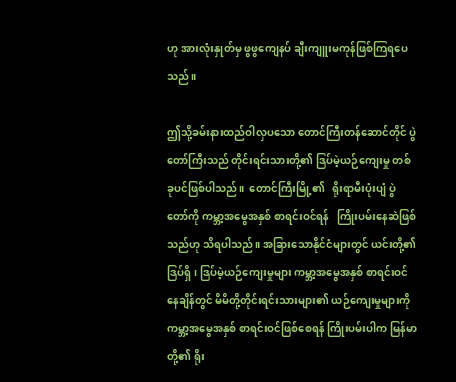ဟု အားလုံးနှုတ်မှ ဖွဖွကျေနပ် ချီးကျူးမကုန်ဖြစ်ကြရပေသည်။

ဤသို့ခမ်းနားထည်ဝါလှပသော တောင်ကြီးတန်ဆောင်တိုင် ပွဲတော်ကြီးသည် တိုင်းရင်းသားတို့၏ ဒြပ်မဲ့ယဉ်ကျေးမှု တစ်ခုပင်ဖြစ်ပါသည်။  တောင်ကြီးမြို့၏   ရိုးရာမီးပုံးပျံ ပွဲတော်ကို ကမ္ဘာ့အမွေအနှစ် စာရင်းဝင်ရန်   ကြိုးပမ်းနေဆဲဖြစ်သည်ဟု သိရပါသည်။ အခြားသောနိုင်ငံများတွင် ယင်းတို့၏ ဒြပ်ရှိ၊ ဒြပ်မဲ့ယဉ်ကျေးမှုများ ကမ္ဘာ့အမွေအနှစ် စာရင်းဝင်နေချိန်တွင် မိမိတို့တိုင်းရင်းသားများ၏ ယဉ်ကျေးမှုများကို ကမ္ဘာ့အမွေအနှစ် စာရင်းဝင်ဖြစ်စေရန် ကြိုးပမ်းပါက မြန်မာတို့၏ ရိုး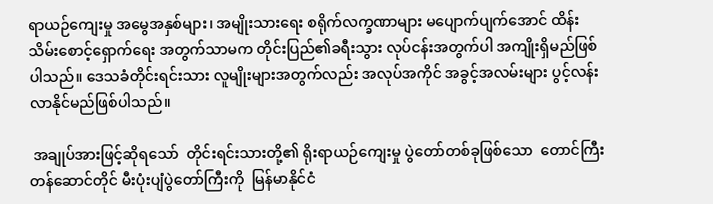ရာယဉ်ကျေးမှု အမွေအနှစ်များ၊ အမျိုးသားရေး စရိုက်လက္ခဏာများ မပျောက်ပျက်အောင် ထိန်းသိမ်းစောင့်ရှောက်ရေး အတွက်သာမက တိုင်းပြည်၏ခရီးသွား လုပ်ငန်းအတွက်ပါ အကျိုးရှိမည်ဖြစ်ပါသည်။ ဒေသခံတိုင်းရင်းသား လူမျိုးများအတွက်လည်း အလုပ်အကိုင် အခွင့်အလမ်းများ ပွင့်လန်းလာနိုင်မည်ဖြစ်ပါသည်။

 အချုပ်အားဖြင့်ဆိုရသော်  တိုင်းရင်းသားတို့၏ ရိုးရာယဉ်ကျေးမှု ပွဲတော်တစ်ခုဖြစ်သော  တောင်ကြီးတန်ဆောင်တိုင် မီးပုံးပျံပွဲတော်ကြီးကို  မြန်မာနိုင်ငံ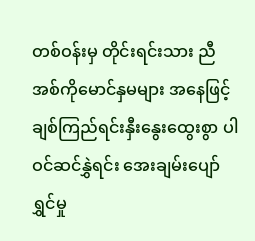တစ်ဝန်းမှ တိုင်းရင်းသား ညီအစ်ကိုမောင်နှမများ အနေဖြင့် ချစ်ကြည်ရင်းနှီးနွေးထွေးစွာ ပါဝင်ဆင်နွှဲရင်း အေးချမ်းပျော်ရွှင်မှု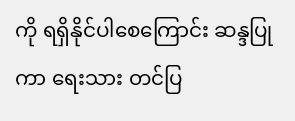ကို ရရှိနိုင်ပါစေကြောင်း ဆန္ဒပြုကာ ရေးသား တင်ပြ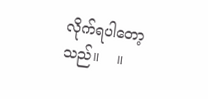လိုက်ရပါတော့သည်။    ။